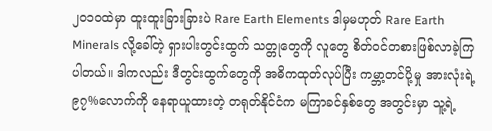၂၀၁၀ထဲမှာ ထူးထူးခြားခြားပဲ Rare Earth Elements ဒါမှမဟုတ် Rare Earth Minerals လို့ခေါ်တဲ့ ရှားပါးတွင်းထွက် သတ္တုတွေကို လူတွေ စိတ်ဝင်တစားဖြစ်လာခဲ့ကြပါတယ်။ ဒါကလည်း ဒီတွင်းထွက်တွေကို အဓိကထုတ်လုပ်ပြီး ကမ္ဘာ့တင်ပို့မှု အားလုံးရဲ့ ၉၇%လောက်ကို နေရာယူထားတဲ့ တရုတ်နိုင်ငံက မကြာခင်နှစ်တွေ အတွင်းမှာ သူ့ရဲ့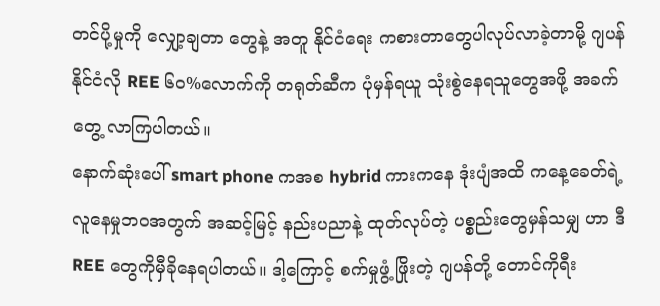တင်ပို့မှုကို လျှော့ချတာ တွေနဲ့ အတူ နိုင်ငံရေး ကစားတာတွေပါလုပ်လာခဲ့တာမို့ ဂျပန်နိုင်ငံလို REE ၆၀%လောက်ကို တရုတ်ဆီက ပုံမှန်ရယူ သုံးစွဲနေရသူတွေအဖို့ အခက်တွေ့ လာကြပါတယ်။
နောက်ဆုံးပေါ် smart phone ကအစ hybrid ကားကနေ ဒုံးပျံအထိ ကနေ့ခေတ်ရဲ့ လူနေမှုဘဝအတွက် အဆင့်မြင့် နည်းပညာနဲ့ ထုတ်လုပ်တဲ့ ပစ္စည်းတွေမှန်သမျှ ဟာ ဒီREE တွေကိုမှီခိုနေရပါတယ်။ ဒါ့ကြောင့် စက်မှုဖွံ့ ဖြိုးတဲ့ ဂျပန်တို့ တောင်ကိုရီး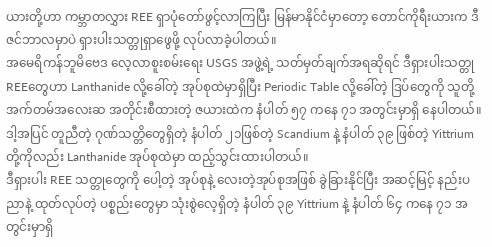ယားတို့ဟာ ကမ္ဘာတလွှား REE ရှာပုံတော်ဖွင့်လာကြပြီး မြန်မာနိုင်ငံမှာတော့ တောင်ကိုရီးယားက ဒီဇင်ဘာလမှာပဲ ရှားပါးသတ္တုရှာဖွေဖို့ လုပ်လာခဲ့ပါတယ်။
အမေရိကန်ဘူမိဗေဒ လေ့လာစူးစမ်းရေး USGS အဖွဲ့ရဲ့ သတ်မှတ်ချက်အရဆိုရင် ဒီရှားပါးသတ္တု REEတွေဟာ Lanthanide လို့ခေါ်တဲ့ အုပ်စုထဲမှာရှိပြီး Periodic Table လို့ခေါ်တဲ့ ဒြပ်တွေကို သူတို့ အက်တမ်အလေးဆ အတိုင်းစီထားတဲ့ ဇယားထဲက နံပါတ် ၅၇ ကနေ ၇၁ အတွင်းမှာရှိ နေပါတယ်။ ဒါ့အပြင် တူညီတဲ့ ဂုဏ်သတ္တိတွေရှိတဲ့ နံပါတ် ၂၁ဖြစ်တဲ့ Scandium နဲ့ နံပါတ် ၃၉ ဖြစ်တဲ့ Yittrium တို့ကိုလည်း Lanthanide အုပ်စုထဲမှာ ထည့်သွင်းထားပါတယ်။
ဒီရှားပါး REE သတ္တုတွေကို ပေါ့တဲ့ အုပ်စုနဲ့ လေးတဲ့အုပ်စုအဖြစ် ခွဲခြားနိုင်ပြီး အဆင့်မြင့် နည်းပညာနဲ့ ထုတ်လုပ်တဲ့ ပစ္စည်းတွေမှာ သုံးစွဲလေ့ရှိတဲ့ နံပါတ် ၃၉ Yittrium နဲ့ နံပါတ် ၆၄ ကနေ ၇၁ အတွင်းမှာရှိ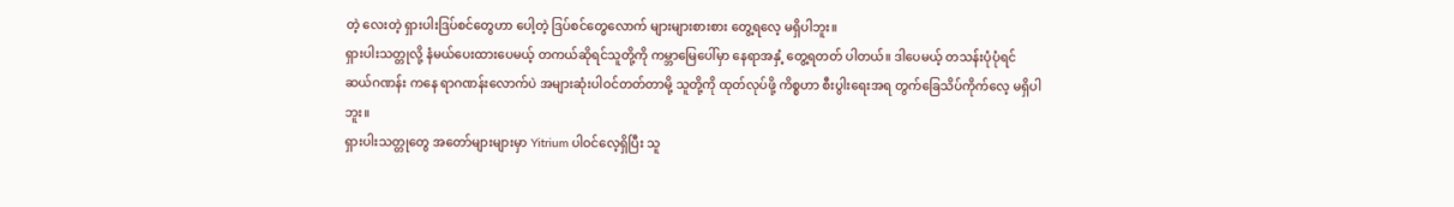တဲ့ လေးတဲ့ ရှားပါးဒြပ်စင်တွေဟာ ပေါ့တဲ့ ဒြပ်စင်တွေလောက် များများစားစား တွေ့ရလေ့ မရှိပါဘူး။
ရှားပါးသတ္တုလို့ နံမယ်ပေးထားပေမယ့် တကယ်ဆိုရင်သူတို့ကို ကမ္ဘာမြေပေါ်မှာ နေရာအနှံ့ တွေ့ရတတ် ပါတယ်။ ဒါပေမယ့် တသန်းပုံပုံရင် ဆယ်ဂဏန်း ကနေ ရာဂဏန်းလောက်ပဲ အများဆုံးပါဝင်တတ်တာမို့ သူတို့ကို ထုတ်လုပ်ဖို့ ကိစ္စဟာ စီးပွါးရေးအရ တွက်ခြေသိပ်ကိုက်လေ့ မရှိပါဘူး။
ရှားပါးသတ္တုတွေ အတော်များများမှာ Yitrium ပါဝင်လေ့ရှိပြီး သူ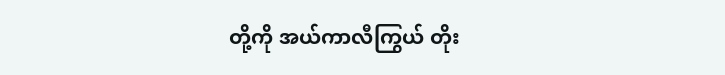တို့ကို အယ်ကာလီကြွယ် တိုး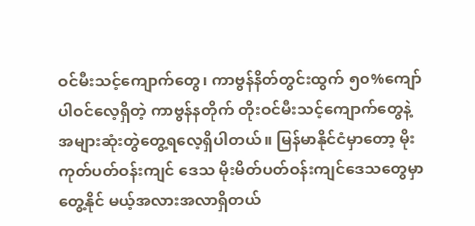ဝင်မီးသင့်ကျောက်တွေ၊ ကာဗွန်နိတ်တွင်းထွက် ၅၀%ကျော် ပါဝင်လေ့ရှိတဲ့ ကာဗွန်နတိုက် တိုးဝင်မီးသင့်ကျောက်တွေနဲ့ အများဆုံးတွဲတွေ့ရလေ့ရှိပါတယ်။ မြန်မာနိုင်ငံမှာတော့ မိုးကုတ်ပတ်ဝန်းကျင် ဒေသ မိုးမိတ်ပတ်ဝန်းကျင်ဒေသတွေမှာ တွေ့နိုင် မယ့်အလားအလာရှိတယ်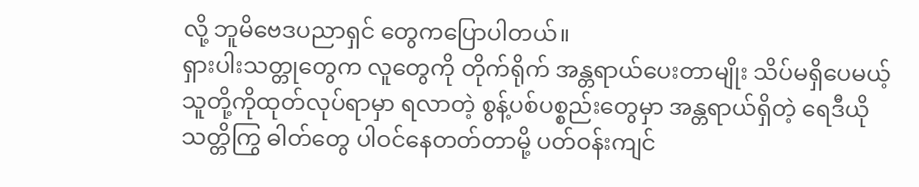လို့ ဘူမိဗေဒပညာရှင် တွေကပြောပါတယ်။
ရှားပါးသတ္တုတွေက လူတွေကို တိုက်ရိုက် အန္တရာယ်ပေးတာမျိုး သိပ်မရှိပေမယ့် သူတို့ကိုထုတ်လုပ်ရာမှာ ရလာတဲ့ စွန့်ပစ်ပစ္စည်းတွေမှာ အန္တရာယ်ရှိတဲ့ ရေဒီယိုသတ္တိကြွ ဓါတ်တွေ ပါဝင်နေတတ်တာမို့ ပတ်ဝန်းကျင်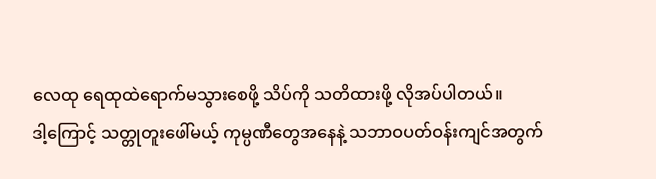လေထု ရေထုထဲရောက်မသွားစေဖို့ သိပ်ကို သတိထားဖို့ လိုအပ်ပါတယ်။
ဒါ့ကြောင့် သတ္တုတူးဖေါ်မယ့် ကုမ္ပဏီတွေအနေနဲ့ သဘာဝပတ်ဝန်းကျင်အတွက်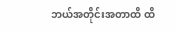ဘယ်အတိုင်းအတာထိ ထိ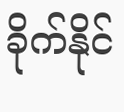ခိုက်နိုင်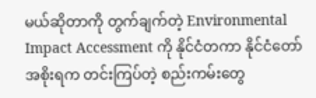မယ်ဆိုတာကို တွက်ချက်တဲ့ Environmental Impact Accessment ကို နိုင်ငံတကာ နိုင်ငံတော်အစိုးရက တင်းကြပ်တဲ့ စည်းကမ်းတွေ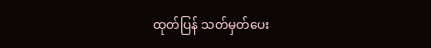ထုတ်ပြန် သတ်မှတ်ပေး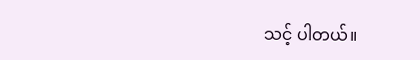သင့် ပါတယ်။